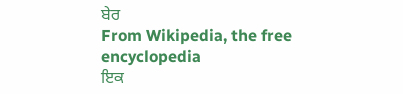ਬੇਰ
From Wikipedia, the free encyclopedia
ਇਕ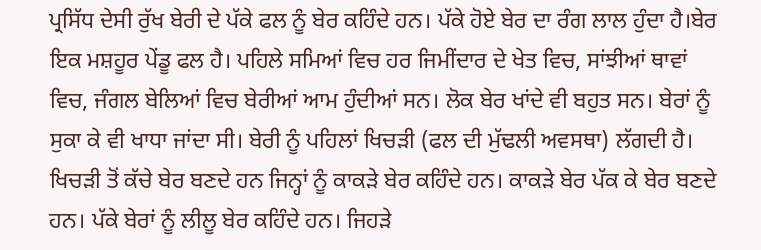ਪ੍ਰਸਿੱਧ ਦੇਸੀ ਰੁੱਖ ਬੇਰੀ ਦੇ ਪੱਕੇ ਫਲ ਨੂੰ ਬੇਰ ਕਹਿੰਦੇ ਹਨ। ਪੱਕੇ ਹੋਏ ਬੇਰ ਦਾ ਰੰਗ ਲਾਲ ਹੁੰਦਾ ਹੈ।ਬੇਰ ਇਕ ਮਸ਼ਹੂਰ ਪੇਂਡੂ ਫਲ ਹੈ। ਪਹਿਲੇ ਸਮਿਆਂ ਵਿਚ ਹਰ ਜਿਮੀਂਦਾਰ ਦੇ ਖੇਤ ਵਿਚ, ਸਾਂਝੀਆਂ ਥਾਵਾਂ ਵਿਚ, ਜੰਗਲ ਬੇਲਿਆਂ ਵਿਚ ਬੇਰੀਆਂ ਆਮ ਹੁੰਦੀਆਂ ਸਨ। ਲੋਕ ਬੇਰ ਖਾਂਦੇ ਵੀ ਬਹੁਤ ਸਨ। ਬੇਰਾਂ ਨੂੰ ਸੁਕਾ ਕੇ ਵੀ ਖਾਧਾ ਜਾਂਦਾ ਸੀ। ਬੇਰੀ ਨੂੰ ਪਹਿਲਾਂ ਖਿਚੜੀ (ਫਲ ਦੀ ਮੁੱਢਲੀ ਅਵਸਥਾ) ਲੱਗਦੀ ਹੈ। ਖਿਚੜੀ ਤੋਂ ਕੱਚੇ ਬੇਰ ਬਣਦੇ ਹਨ ਜਿਨ੍ਹਾਂ ਨੂੰ ਕਾਕੜੇ ਬੇਰ ਕਹਿੰਦੇ ਹਨ। ਕਾਕੜੇ ਬੇਰ ਪੱਕ ਕੇ ਬੇਰ ਬਣਦੇ ਹਨ। ਪੱਕੇ ਬੇਰਾਂ ਨੂੰ ਲੀਲੂ ਬੇਰ ਕਹਿੰਦੇ ਹਨ। ਜਿਹੜੇ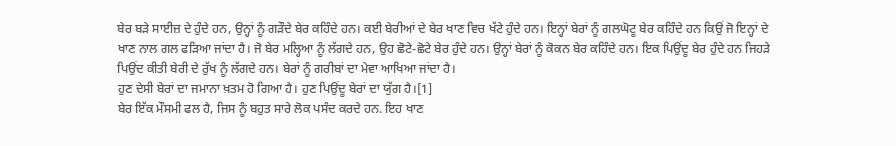ਬੇਰ ਬੜੇ ਸਾਈਜ਼ ਦੇ ਹੁੰਦੇ ਹਨ, ਉਨ੍ਹਾਂ ਨੂੰ ਗੜੌਦੇ ਬੇਰ ਕਹਿੰਦੇ ਹਨ। ਕਈ ਬੇਰੀਆਂ ਦੇ ਬੇਰ ਖਾਣ ਵਿਚ ਖੱਟੇ ਹੁੰਦੇ ਹਨ। ਇਨ੍ਹਾਂ ਬੇਰਾਂ ਨੂੰ ਗਲਘੋਟੂ ਬੇਰ ਕਹਿੰਦੇ ਹਨ ਕਿਉਂ ਜੋ ਇਨ੍ਹਾਂ ਦੇ ਖਾਣ ਨਾਲ ਗਲ ਫੜਿਆ ਜਾਂਦਾ ਹੈ। ਜੋ ਬੇਰ ਮਲ੍ਹਿਆ ਨੂੰ ਲੱਗਦੇ ਹਨ, ਉਹ ਛੋਟੇ-ਛੋਟੇ ਬੇਰ ਹੁੰਦੇ ਹਨ। ਉਨ੍ਹਾਂ ਬੇਰਾਂ ਨੂੰ ਕੋਕਨ ਬੇਰ ਕਹਿੰਦੇ ਹਨ। ਇਕ ਪਿਉਂਦੂ ਬੇਰ ਹੁੰਦੇ ਹਨ ਜਿਹੜੇ ਪਿਉਂਦ ਕੀਤੀ ਬੇਰੀ ਦੇ ਰੁੱਖ ਨੂੰ ਲੱਗਦੇ ਹਨ। ਬੇਰਾਂ ਨੂੰ ਗਰੀਬਾਂ ਦਾ ਮੇਵਾ ਆਖਿਆ ਜਾਂਦਾ ਹੈ।
ਹੁਣ ਦੇਸੀ ਬੇਰਾਂ ਦਾ ਜਮਾਨਾ ਖ਼ਤਮ ਹੋ ਗਿਆ ਹੈ। ਹੁਣ ਪਿਉਂਦੂ ਬੇਰਾਂ ਦਾ ਯੁੱਗ ਹੈ।[1]
ਬੇਰ ਇੱਕ ਮੌਸਮੀ ਫਲ ਹੈ, ਜਿਸ ਨੂੰ ਬਹੁਤ ਸਾਰੇ ਲੋਕ ਪਸੰਦ ਕਰਦੇ ਹਨ. ਇਹ ਖਾਣ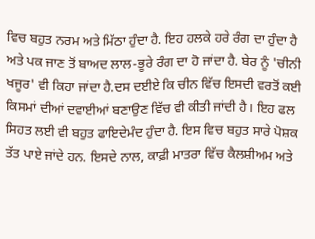ਵਿਚ ਬਹੁਤ ਨਰਮ ਅਤੇ ਮਿੱਠਾ ਹੁੰਦਾ ਹੈ. ਇਹ ਹਲਕੇ ਹਰੇ ਰੰਗ ਦਾ ਹੁੰਦਾ ਹੈ ਅਤੇ ਪਕ ਜਾਣ ਤੋਂ ਬਾਅਦ ਲਾਲ-ਭੂਰੇ ਰੰਗ ਦਾ ਹੋ ਜਾਂਦਾ ਹੈ. ਬੇਰ ਨੂੰ 'ਚੀਨੀ ਖਜੂਰ' ਵੀ ਕਿਹਾ ਜਾਂਦਾ ਹੈ.ਦਸ ਦਈਏ ਕਿ ਚੀਨ ਵਿੱਚ ਇਸਦੀ ਵਰਤੋਂ ਕਈ ਕਿਸਮਾਂ ਦੀਆਂ ਦਵਾਈਆਂ ਬਣਾਉਣ ਵਿੱਚ ਵੀ ਕੀਤੀ ਜਾਂਦੀ ਹੈ। ਇਹ ਫਲ ਸਿਹਤ ਲਈ ਵੀ ਬਹੁਤ ਫਾਇਦੇਮੰਦ ਹੁੰਦਾ ਹੈ. ਇਸ ਵਿਚ ਬਹੁਤ ਸਾਰੇ ਪੋਸ਼ਕ ਤੱਤ ਪਾਏ ਜਾਂਦੇ ਹਨ. ਇਸਦੇ ਨਾਲ, ਕਾਫ਼ੀ ਮਾਤਰਾ ਵਿੱਚ ਕੈਲਸ਼ੀਅਮ ਅਤੇ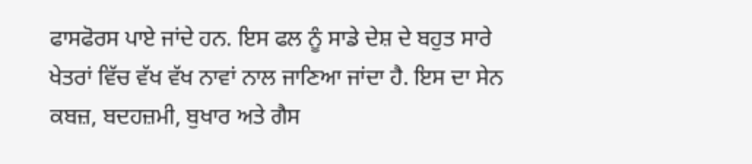ਫਾਸਫੋਰਸ ਪਾਏ ਜਾਂਦੇ ਹਨ. ਇਸ ਫਲ ਨੂੰ ਸਾਡੇ ਦੇਸ਼ ਦੇ ਬਹੁਤ ਸਾਰੇ ਖੇਤਰਾਂ ਵਿੱਚ ਵੱਖ ਵੱਖ ਨਾਵਾਂ ਨਾਲ ਜਾਣਿਆ ਜਾਂਦਾ ਹੈ. ਇਸ ਦਾ ਸੇਨ ਕਬਜ਼, ਬਦਹਜ਼ਮੀ, ਬੁਖਾਰ ਅਤੇ ਗੈਸ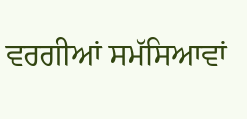ਵਰਗੀਆਂ ਸਮੱਸਿਆਵਾਂ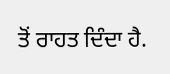ਤੋਂ ਰਾਹਤ ਦਿੰਦਾ ਹੈ.